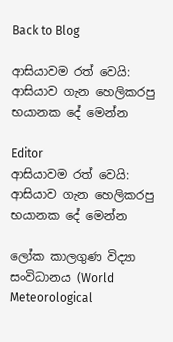Back to Blog

ආසියාවම රත් වෙයි: ආසියාව ගැන හෙලිකරපු භයානක දේ මෙන්න

Editor
ආසියාවම රත් වෙයි: ආසියාව ගැන හෙලිකරපු භයානක දේ මෙන්න

ලෝක කාලගුණ විද්‍යා සංවිධානය (World Meteorological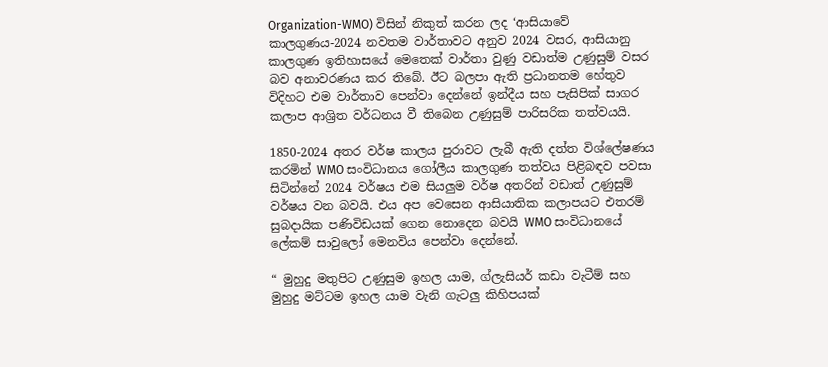Organization-WMO) විසින් නිකුත් කරන ලද ‘ආසියාවේ කාලගුණය-2024 නවතම වාර්තාවට අනුව 2024 වසර, ආසියානු කාලගුණ ඉතිහාසයේ මෙතෙක් වාර්තා වුණු වඩාත්ම උණුසුම් වසර බව අනාවරණය කර තිබේ. ඊට බලපා ඇති ප්‍රධානතම හේතුව විදිහට එම වාර්තාව පෙන්වා දෙන්නේ ඉන්දීය සහ පැසිපික් සාගර කලාප ආශ්‍රිත වර්ධනය වී තිබෙන උණුසුම් පාරිසරික තත්වයයි.

1850-2024 අතර වර්ෂ කාලය පුරාවට ලැබී ඇති දත්ත විශ්ලේෂණය කරමින් WMO සංවිධානය ගෝලීය කාලගුණ තත්වය පිළිබඳව පවසා සිටින්නේ 2024 වර්ෂය එම සියලුම වර්ෂ අතරින් වඩාත් උණුසුම් වර්ෂය වන බවයි. එය අප වෙසෙන ආසියාතික කලාපයට එතරම් සුබදායික පණිවිඩයක් ගෙන නොදෙන බවයි WMO සංවිධානයේ ලේකම් සාවුලෝ මෙනවිය පෙන්වා දෙන්නේ.

“ මුහුදු මතුපිට උණුසුම ඉහල යාම, ග්ලැසියර් කඩා වැටීම් සහ මුහුදු මට්ටම ඉහල යාම වැනි ගැටලු කිහිපයක්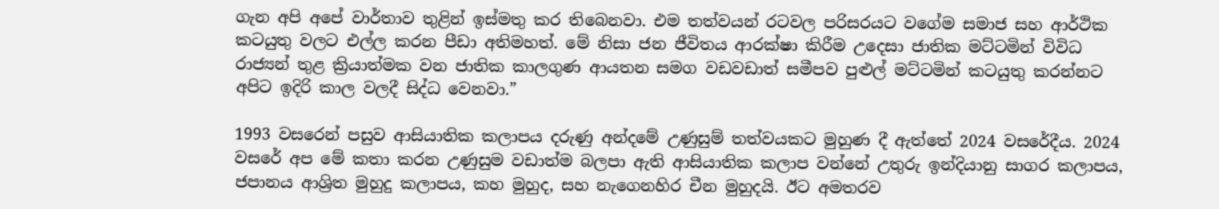ගැන අපි අපේ වාර්තාව තුළින් ඉස්මතු කර තිබෙනවා. එම තත්වයන් රටවල පරිසරයට වගේම සමාජ සහ ආර්ථික කටයුතු වලට එල්ල කරන පීඩා අතිමහත්. මේ නිසා ජන ජීවිතය ආරක්ෂා කිරීම උදෙසා ජාතික මට්ටමින් විවිධ රාජ්‍යන් තුළ ක්‍රියාත්මක වන ජාතික කාලගුණ ආයතන සමග වඩවඩාත් සමීපව පුළුල් මට්ටමින් කටයුතු කරන්නට අපිට ඉදිරි කාල වලදී සිද්ධ වෙනවා.”

1993 වසරෙන් පසුව ආසියාතික කලාපය දරුණු අන්දමේ උණුසුම් තත්වයකට මුහුණ දී ඇත්තේ 2024 වසරේදීය. 2024 වසරේ අප මේ කතා කරන උණුසුම වඩාත්ම බලපා ඇති ආසියාතික කලාප වන්නේ උතුරු ඉන්දියානු සාගර කලාපය, ජපානය ආශ්‍රිත මුහුදු කලාපය, කහ මුහුද, සහ නැගෙනහිර චීන මුහුදයි. ඊට අමතරව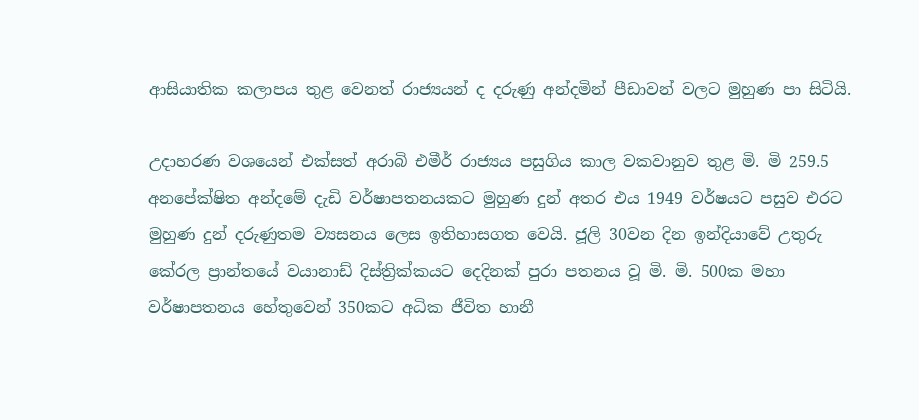ආසියාතික කලාපය තුළ වෙනත් රාජ්‍යයන් ද දරුණු අන්දමින් පීඩාවන් වලට මුහුණ පා සිටියි.

උදාහරණ වශයෙන් එක්සත් අරාබි එමීර් රාජ්‍යය පසුගිය කාල වකවානුව තුළ මි. මි 259.5 අනපේක්ෂිත අන්දමේ දැඩි වර්ෂාපතනයකට මුහුණ දුන් අතර එය 1949 වර්ෂයට පසුව එරට මුහුණ දුන් දරුණුතම ව්‍යසනය ලෙස ඉතිහාසගත වෙයි. ජූලි 30වන දින ඉන්දියාවේ උතුරු කේරල ප්‍රාන්තයේ වයානාඩ් දිස්ත්‍රික්කයට දෙදිනක් පුරා පතනය වූ මි. මි. 500ක මහා වර්ෂාපතනය හේතුවෙන් 350කට අධික ජීවිත හානී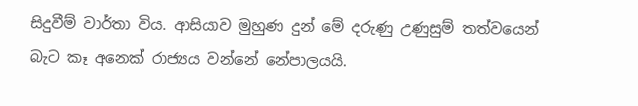සිදුවීම් වාර්තා විය. ආසියාව මුහුණ දුන් මේ දරුණු උණුසුම් තත්වයෙන් බැට කෑ අනෙක් රාජ්‍යය වන්නේ නේපාලයයි.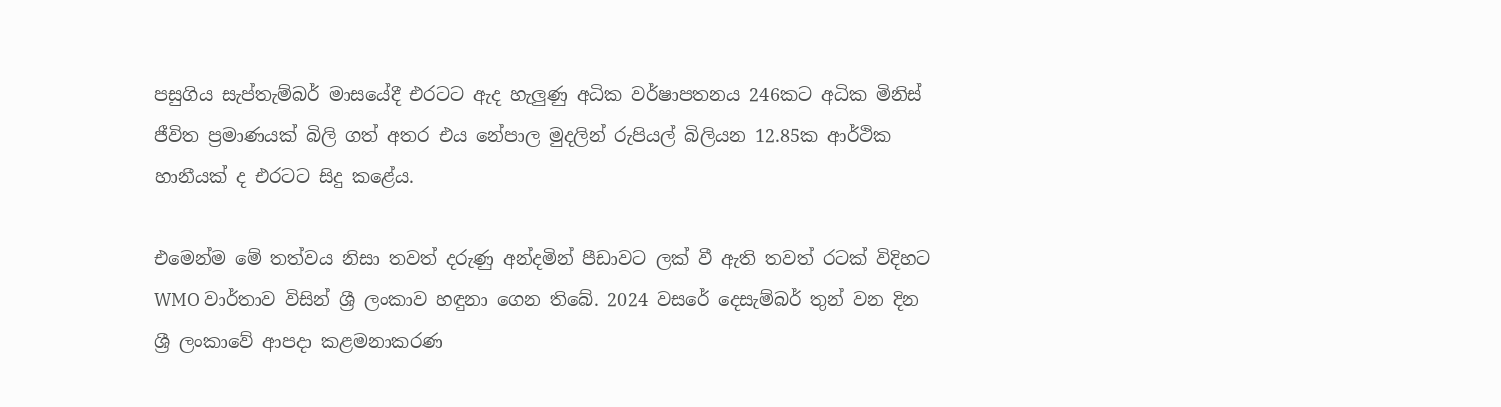පසුගිය සැප්තැම්බර් මාසයේදී එරටට ඇද හැලුණු අධික වර්ෂාපතනය 246කට අධික මිනිස් ජීවිත ප්‍රමාණයක් බිලි ගත් අතර එය නේපාල මුදලින් රුපියල් බිලියන 12.85ක ආර්ථික හානීයක් ද එරටට සිදු කළේය.

එමෙන්ම මේ තත්වය නිසා තවත් දරුණු අන්දමින් පීඩාවට ලක්‌ වී ඇති තවත් රටක් විදිහට WMO වාර්තාව විසින් ශ්‍රී ලංකාව හඳුනා ගෙන තිබේ. 2024 වසරේ දෙසැම්බර් තුන් වන දින ශ්‍රී ලංකාවේ ආපදා කළමනාකරණ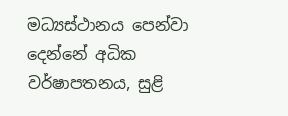මධ්‍යස්ථානය පෙන්වා දෙන්නේ අධික වර්ෂාපතනය, සුළි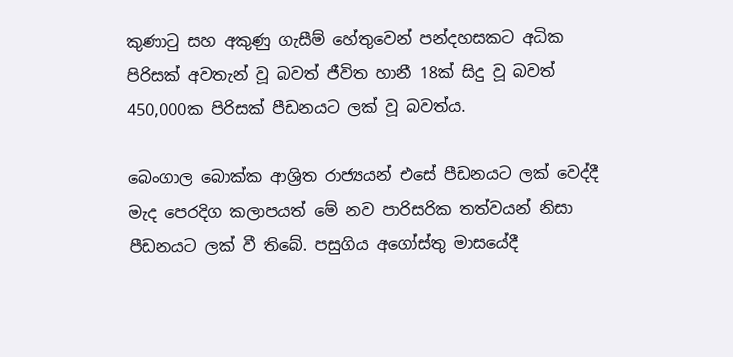කුණාටු සහ අකුණු ගැසීම් හේතුවෙන් පන්දහසකට අධික පිරිසක් අවතැන් වූ බවත් ජීවිත හානී 18ක් සිදු වූ බවත් 450,000ක පිරිසක් පීඩනයට ලක්‌ වූ බවත්ය.

බෙංගාල බොක්ක ආශ්‍රිත රාජ්‍යයන් එසේ පීඩනයට ලක්‌ වෙද්දී මැද පෙරදිග කලාපයත් මේ නව පාරිසරික තත්වයන් නිසා පීඩනයට ලක්‌ වී තිබේ. පසුගිය අගෝස්තු මාසයේදී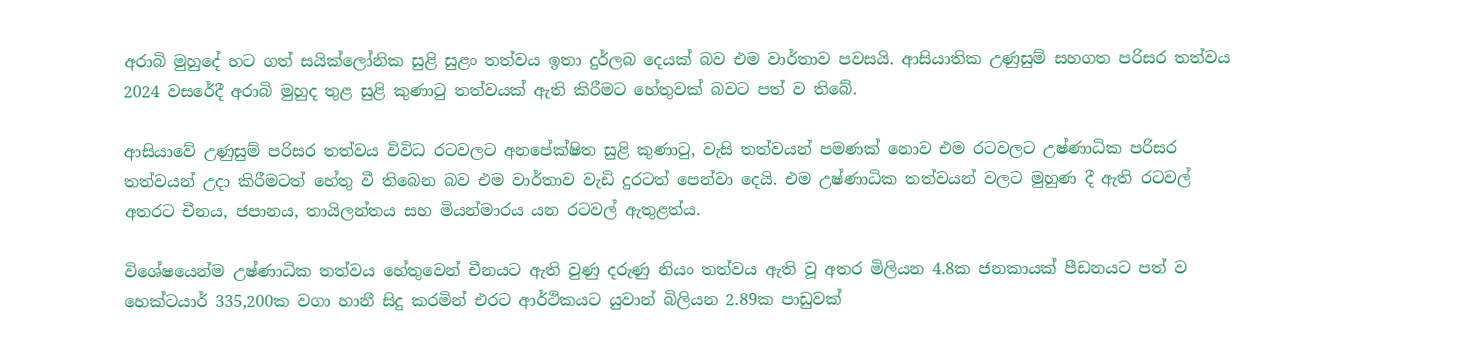අරාබි මුහුදේ හට ගත් සයික්ලෝනික සුළි සුළං තත්වය ඉතා දුර්ලබ දෙයක් බව එම වාර්තාව පවසයි. ආසියාතික උණුසුම් සහගත පරිසර තත්වය 2024 වසරේදී අරාබි මුහුද තුළ සුළි කුණාටු තත්වයක් ඇති කිරීමට හේතුවක් බවට පත් ව තිබේ.

ආසියාවේ උණුසුම් පරිසර තත්වය විවිධ රටවලට අනපේක්ෂිත සුළි කුණාටු, වැසි තත්වයන් පමණක් නොව එම රටවලට උෂ්ණාධික පරිසර තත්වයන් උදා කිරීමටත් හේතු වී තිබෙන බව එම වාර්තාව වැඩි දුරටත් පෙන්වා දෙයි. එම උෂ්ණාධික තත්වයන් වලට මුහුණ දී ඇති රටවල් අතරට චීනය, ජපානය, තායිලන්තය සහ මියන්මාරය යන රටවල් ඇතුළත්ය.

විශේෂයෙන්ම උෂ්ණාධික තත්වය හේතුවෙන් චීනයට ඇති වුණු දරුණු නියං තත්වය ඇති වූ අතර මිලියන 4.8ක ජනකායක් පීඩනයට පත් ව හෙක්ටයාර් 335,200ක වගා හානී සිදු කරමින් එරට ආර්ථිකයට යුවාන් බිලියන 2.89ක පාඩුවක්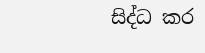සිද්ධ කර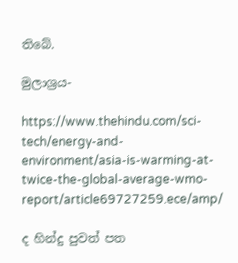තිබේ.

මුලාශ්‍රය-

https://www.thehindu.com/sci-tech/energy-and-environment/asia-is-warming-at-twice-the-global-average-wmo-report/article69727259.ece/amp/

ද හින්දු පුවත් පත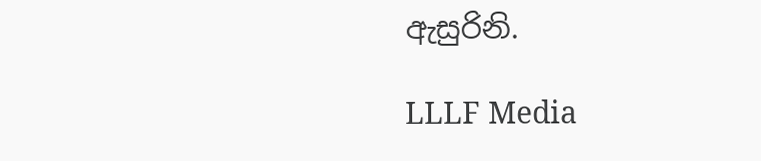ඇසුරිනි.

LLLF Media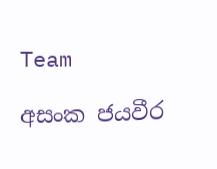Team

අසංක ජයවීර